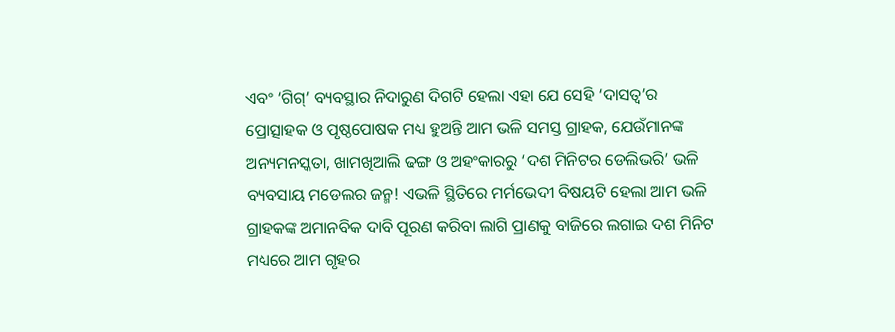ଏବଂ ‘ଗିଗ୍‌’ ବ୍ୟବସ୍ଥାର ନିଦାରୁଣ ଦିଗଟି ହେଲା ଏହା ଯେ ସେହି ‘ଦାସତ୍ବ’ର ପ୍ରୋତ୍ସାହକ ଓ ପୃଷ୍ଠପୋଷକ ମଧ୍ୟ ହୁଅନ୍ତି ଆମ ଭଳି ସମସ୍ତ ଗ୍ରାହକ, ଯେଉଁମାନଙ୍କ ଅନ୍ୟମନସ୍କତା, ଖାମଖିଆଲି ଢଙ୍ଗ ଓ ଅହଂକାରରୁ ‘ଦଶ ମିନିଟର ଡେଲିଭରି’ ଭଳି ବ୍ୟବସାୟ ମଡେଲର ଜନ୍ମ! ଏଭଳି ସ୍ଥିତିରେ ମର୍ମଭେଦୀ ବିଷୟଟି ହେଲା ଆମ ଭଳି ଗ୍ରାହକଙ୍କ ଅମାନବିକ ଦାବି ପୂରଣ କରିବା ଲାଗି ପ୍ରାଣକୁ ବାଜିରେ ଲଗାଇ ଦଶ ମିନିଟ ମଧ୍ୟରେ ଆମ ଗୃହର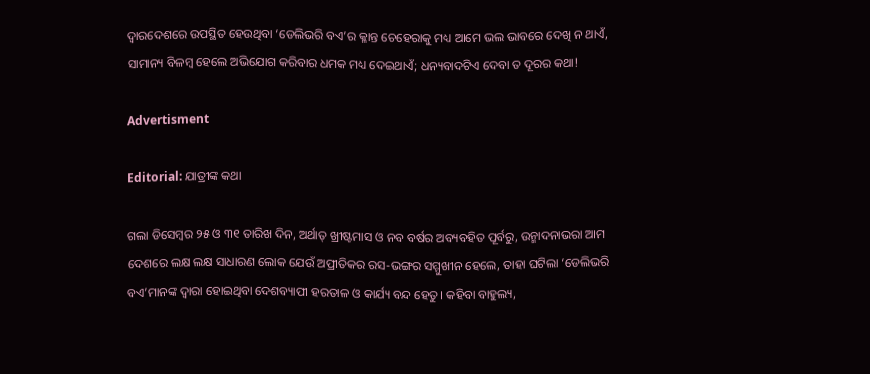ଦ୍ବାରଦେଶରେ ଉପସ୍ଥିତ ହେଉଥିବା ‘ଡେଲିଭରି ବଏ’ର କ୍ଳାନ୍ତ ଚେହେରାକୁ ମଧ୍ୟ ଆମେ ଭଲ ଭାବରେ ଦେଖି ନ ଥାଏଁ, ସାମାନ୍ୟ ବିଳମ୍ବ ହେଲେ ଅଭିଯୋଗ କରିବାର ଧମକ ମଧ୍ୟ ଦେଇଥାଏଁ; ଧନ୍ୟବାଦଟିଏ ଦେବା ତ ଦୂରର କଥା!

Advertisment

Editorial: ଯାତ୍ରୀଙ୍କ କଥା

ଗଲା ଡିସେମ୍ବର ୨୫ ଓ ୩୧ ତାରିଖ ଦିନ, ଅର୍ଥାତ୍‌ ଖ୍ରୀଷ୍ଟମାସ ଓ ନବ ବର୍ଷର ଅବ୍ୟବହିତ ପୂର୍ବରୁ, ଉନ୍ମାଦନାଭରା ଆମ ଦେଶରେ ଲକ୍ଷ ଲକ୍ଷ ସାଧାରଣ ଲୋକ ଯେଉଁ ଅପ୍ରୀତିକର ରସ-ଭଙ୍ଗର ସମ୍ମୁଖୀନ ହେଲେ, ତାହା ଘଟିଲା ‘ଡେଲିଭରି ବଏ’ମାନଙ୍କ ଦ୍ବାରା ହୋଇଥିବା ଦେଶବ୍ୟାପୀ ହରତାଳ ଓ କାର୍ଯ୍ୟ ବନ୍ଦ ହେତୁ। କହିବା ବାହୁଲ୍ୟ,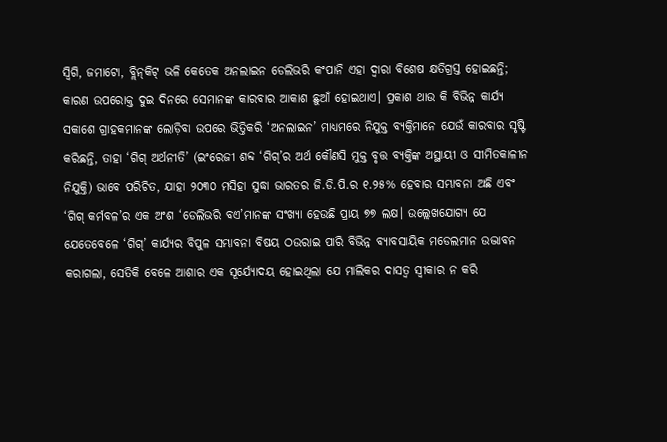ସ୍ବିଗି, ଜମାଟୋ, ବ୍ଲିନ୍‌କିଟ୍ ଭଳି କେତେକ ଅନଲାଇନ ଡେଲିଭରି କଂପାନି ଏହା ଦ୍ବାରା ବିଶେଷ କ୍ଷତିଗ୍ରସ୍ତ ହୋଇଛନ୍ତି; କାରଣ ଉପରୋକ୍ତ ଦୁଇ ଦିନରେ ସେମାନଙ୍କ କାରବାର ଆକାଶ ଛୁଆଁ ହୋଇଥାଏ। ପ୍ରକାଶ ଥାଉ କି ବିଭିନ୍ନ କାର୍ଯ୍ୟ ସକାଶେ ଗ୍ରାହକମାନଙ୍କ ଲୋଡ଼ିବା ଉପରେ ଭିତ୍ତିକରି ‘ଅନଲାଇନ’ ମାଧ୍ୟମରେ ନିଯୁକ୍ତ ବ୍ୟକ୍ତିମାନେ ଯେଉଁ କାରବାର ସୃଷ୍ଟି କରିଛନ୍ତି, ତାହା ‘ଗିଗ୍‌ ଅର୍ଥନୀତି’ (ଇଂରେଜୀ ଶବ୍ଦ ‘ଗିଗ୍‌’ର ଅର୍ଥ କୌଣସି ମୁକ୍ତ ବୃତ୍ତ ବ୍ୟକ୍ତିଙ୍କ ଅସ୍ଥାୟୀ ଓ ସୀମିତକାଳୀନ ନିଯୁକ୍ତି) ଭାବେ ପରିଚିତ, ଯାହା ୨୦୩୦ ମସିହା ସୁଦ୍ଧା ଭାରତର ଜି.ଡି.ପି.ର ୧.୨୫% ହେବାର ସମ୍ଭାବନା ଅଛି ଏବଂ ‘ଗିଗ୍‌ କର୍ମବଳ’ର ଏକ ଅଂଶ ‘ଡେଲିଭରି ବଏ’ମାନଙ୍କ ସଂଖ୍ୟା ହେଉଛି ପ୍ରାୟ ୭୭ ଲକ୍ଷ। ଉଲ୍ଲେଖଯୋଗ୍ୟ ଯେ ଯେତେବେଳେ ‘ଗିଗ୍‌’ କାର୍ଯ୍ୟର ବିପୁଳ ସମ୍ଭାବନା ବିଷୟ ଠଉରାଇ ପାରି ବିଭିନ୍ନ ବ୍ୟାବସାୟିକ ମଡେଲମାନ ଉଦ୍ଭାବନ କରାଗଲା, ସେତିକି ବେଳେ ଆଶାର ଏକ ସୂର୍ଯ୍ୟୋଦୟ ହୋଇଥିଲା ଯେ ମାଲିକର ଦାସତ୍ବ ସ୍ବୀକାର ନ କରି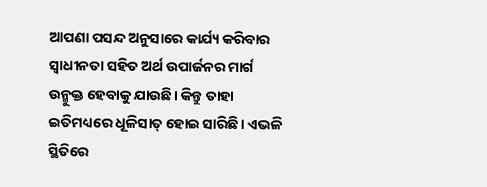ଆପଣା ପସନ୍ଦ ଅନୁସାରେ କାର୍ଯ୍ୟ କରିବାର ସ୍ବାଧୀନତା ସହିତ ଅର୍ଥ ଉପାର୍ଜନର ମାର୍ଗ ଉନ୍ମୁକ୍ତ ହେବାକୁ ଯାଉଛି। କିନ୍ତୁ ତାହା ଇତିମଧ୍ୟରେ ଧୂଳିସାତ୍‌ ହୋଇ ସାରିଛି। ଏଭଳି ସ୍ଥିତିରେ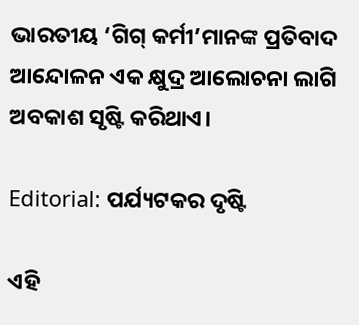ଭାରତୀୟ ‘ଗିଗ୍‌ କର୍ମୀ’ମାନଙ୍କ ପ୍ରତିବାଦ ଆନ୍ଦୋଳନ ଏକ କ୍ଷୁଦ୍ର ଆଲୋଚନା ଲାଗି ଅବକାଶ ସୃଷ୍ଟି କରିଥାଏ।

Editorial: ପର୍ଯ୍ୟଟକର ଦୃଷ୍ଟି

ଏହି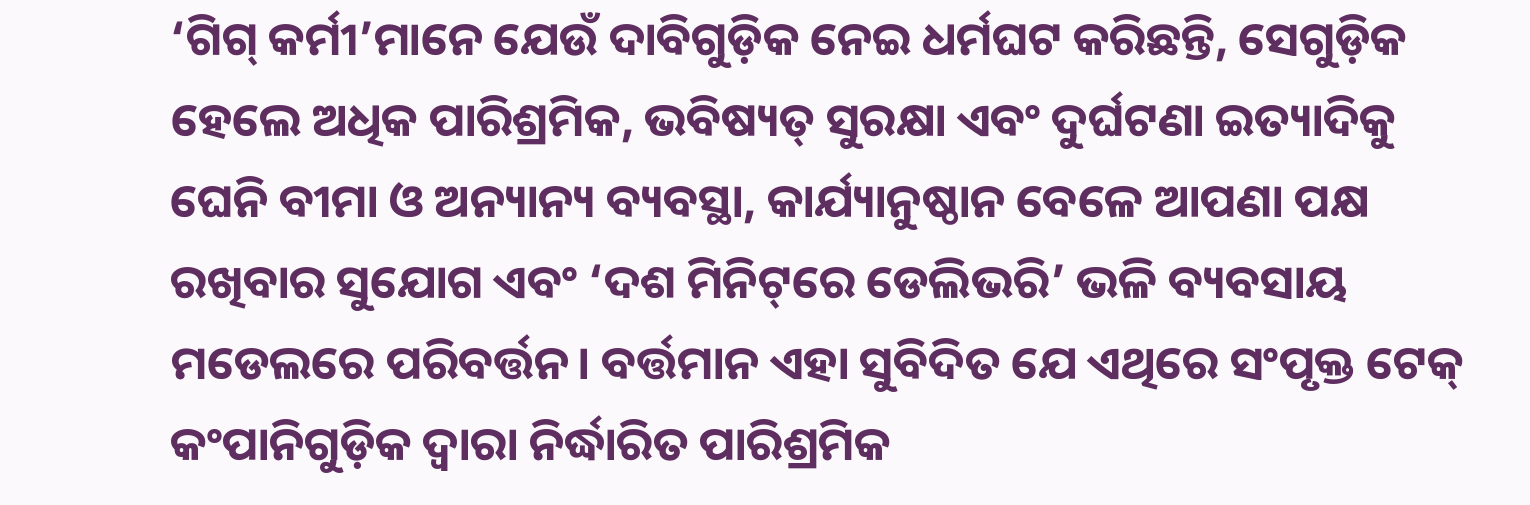‘ଗିଗ୍‌ କର୍ମୀ’ମାନେ ଯେଉଁ ଦାବିଗୁଡ଼ିକ ନେଇ ଧର୍ମଘଟ କରିଛନ୍ତି, ସେଗୁଡ଼ିକ ହେଲେ ଅଧିକ ପାରିଶ୍ରମିକ, ଭବିଷ୍ୟତ୍‌ ସୁରକ୍ଷା ଏବଂ ଦୁର୍ଘଟଣା ଇତ୍ୟାଦିକୁ ଘେନି ବୀମା ଓ ଅନ୍ୟାନ୍ୟ ବ୍ୟବସ୍ଥା, କାର୍ଯ୍ୟାନୁଷ୍ଠାନ ବେଳେ ଆପଣା ପକ୍ଷ ରଖିବାର ସୁଯୋଗ ଏବଂ ‘ଦଶ ମିନିଟ୍‌ରେ ଡେଲିଭରି’ ଭଳି ବ୍ୟବସାୟ ମଡେଲରେ ପରିବର୍ତ୍ତନ। ବର୍ତ୍ତମାନ ଏହା ସୁବିଦିତ ଯେ ଏଥିରେ ସଂପୃକ୍ତ ଟେକ୍‌ କଂପାନିଗୁଡ଼ିକ ଦ୍ବାରା ନିର୍ଦ୍ଧାରିତ ପାରିଶ୍ରମିକ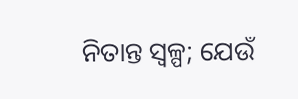ନିତାନ୍ତ ସ୍ବଳ୍ପ; ଯେଉଁ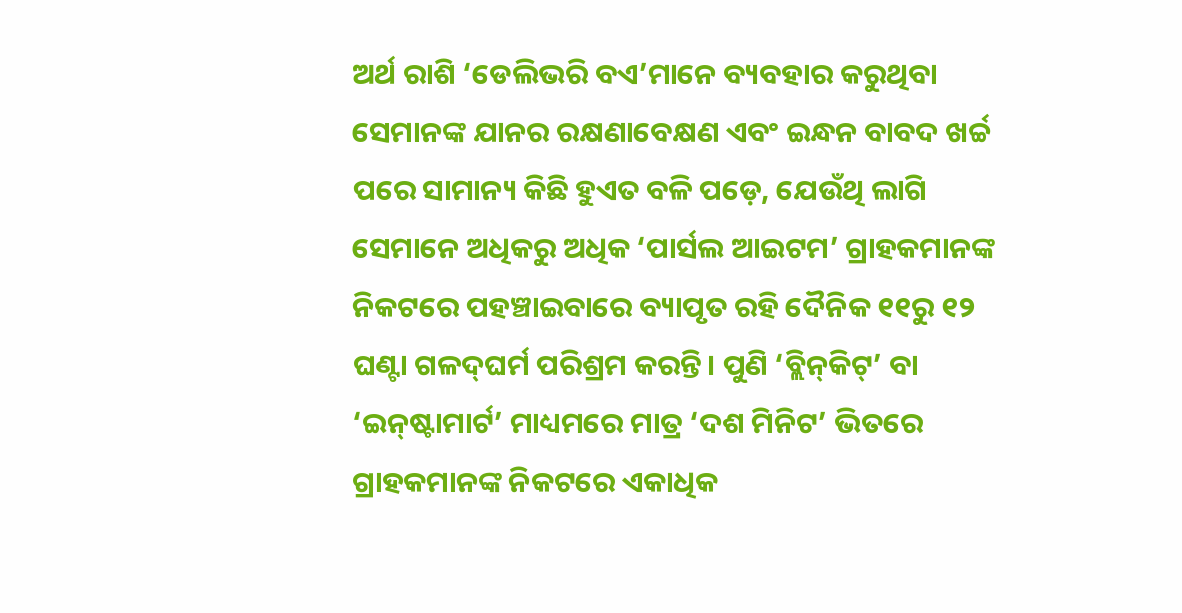ଅର୍ଥ ରାଶି ‘ଡେଲିଭରି ବଏ’ମାନେ ବ୍ୟବହାର କରୁଥିବା ସେମାନଙ୍କ ଯାନର ରକ୍ଷଣାବେକ୍ଷଣ ଏବଂ ଇନ୍ଧନ ବାବଦ ଖର୍ଚ୍ଚ ପରେ ସାମାନ୍ୟ କିଛି ହୁଏତ ବଳି ପଡ଼େ, ଯେଉଁଥି ଲାଗି ସେମାନେ ଅଧିକରୁ ଅଧିକ ‘ପାର୍ସଲ ଆଇଟମ’ ଗ୍ରାହକମାନଙ୍କ ନିକଟରେ ପହଞ୍ଚାଇବାରେ ବ୍ୟାପୃତ ରହି ଦୈନିକ ୧୧ରୁ ୧୨ ଘଣ୍ଟା ଗଳଦ୍‌ଘର୍ମ ପରିଶ୍ରମ କରନ୍ତି। ପୁଣି ‘ବ୍ଲିନ୍‌କିଟ୍‌’ ବା ‘ଇନ୍‌ଷ୍ଟାମାର୍ଟ’ ମାଧ୍ୟମରେ ମାତ୍ର ‘ଦଶ ମିନିଟ’ ଭିତରେ ଗ୍ରାହକମାନଙ୍କ ନିକଟରେ ଏକାଧିକ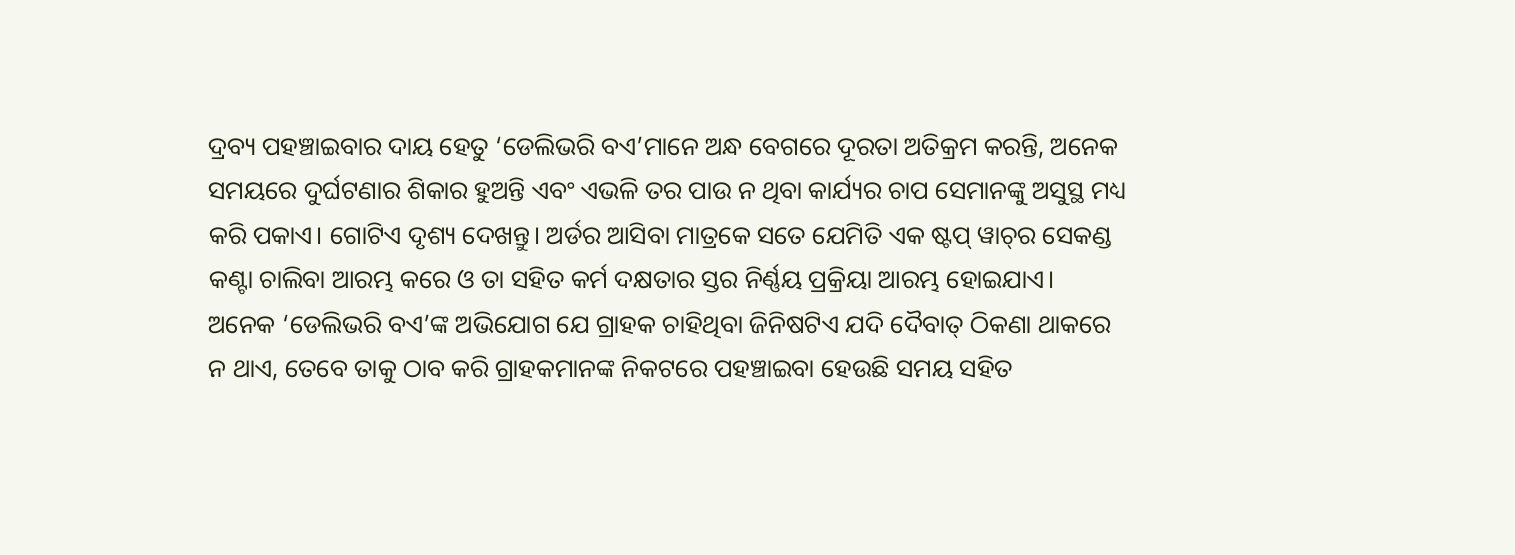ଦ୍ରବ୍ୟ ପହଞ୍ଚାଇବାର ଦାୟ ହେତୁ ‘ଡେଲିଭରି ବଏ’ମାନେ ଅନ୍ଧ ବେଗରେ ଦୂରତା ଅତିକ୍ରମ କରନ୍ତି, ଅନେକ ସମୟରେ ଦୁର୍ଘଟଣାର ଶିକାର ହୁଅନ୍ତି ଏବଂ ଏଭଳି ତର ପାଉ ନ ଥିବା କାର୍ଯ୍ୟର ଚାପ ସେମାନଙ୍କୁ ଅସୁସ୍ଥ ମଧ୍ୟ କରି ପକାଏ। ଗୋଟିଏ ଦୃଶ୍ୟ ଦେଖନ୍ତୁ। ଅର୍ଡର ଆସିବା ମାତ୍ରକେ ସତେ ଯେମିତି ଏକ ଷ୍ଟପ୍‌ ୱାଚ୍‌ର ସେକଣ୍ଡ କଣ୍ଟା ଚାଲିବା ଆରମ୍ଭ କରେ ଓ ତା ସହିତ କର୍ମ ଦକ୍ଷତାର ସ୍ତର ନିର୍ଣ୍ଣୟ ପ୍ରକ୍ରିୟା ଆରମ୍ଭ ହୋଇଯାଏ। ଅନେକ ‘ଡେଲିଭରି ବଏ’ଙ୍କ ଅଭିଯୋଗ ଯେ ଗ୍ରାହକ ଚାହିଥିବା ଜିନିଷଟିଏ ଯଦି ଦୈବାତ୍‌ ଠିକଣା ଥାକରେ ନ ଥାଏ, ତେବେ ତାକୁ ଠାବ କରି ଗ୍ରାହକମାନଙ୍କ ନିକଟରେ ପହଞ୍ଚାଇବା ହେଉଛି ସମୟ ସହିତ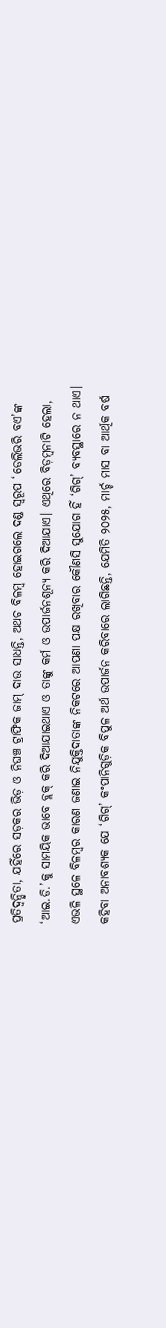ପ୍ରତିଦ୍ବନ୍ଦ୍ବିତା, ଯହିଁରେ ସଡ଼କର ଭିଡ଼ ଓ ନିଘଞ୍ଚ ଟ୍ରାଫିକ ଜାମ୍‌ ଦାଉ ସାଧନ୍ତି, ଅଥଚ ବିଳମ୍ବ ହୋଇଗଲେ ଦଣ୍ଡ ସ୍ବରୂପ ‘ଡେଲିଭରି ବଏ’ଙ୍କ ‘ଆଇ.ଡି.’କୁ ସାମୟିକ ଭାବେ ବ୍ଲକ୍‌ କରି ଦିଆଯାଇଥାଏ ଓ ତାଙ୍କୁ କର୍ମ ଓ ଉପାର୍ଜନଶୂନ୍ୟ କରି ଦିଆଯାଏ। ଏଥିରେ ବିଡ଼ମ୍ବନାଟି ହେଲା, ଏଭଳି ସ୍ଥଳେ ବିଳମ୍ବର କାରଣ ଜଣାଇ ନିଯୁକ୍ତିଦାତାଙ୍କ ନିକଟରେ ଆପଣା ପକ୍ଷ ରଖିବାର କୌଣସି ସୁଯୋଗ ହିଁ ‘ଗିଗ୍‌’ ବ୍ୟବସ୍ଥାରେ ନ ଥାଏ। କହିବା ଅନାବଶ୍ୟକ ଯେ ‘ଗିଗ୍‌’ କଂପାନିଗୁଡ଼ିକ ବିପୁଳ ଅର୍ଥ ଉପାର୍ଜନ କରିବାରେ ଲାଗିଛନ୍ତି, ଯେମିତି ୨୦୨୫, ମାର୍ଚ୍ଚ ମାସ ବା ଆର୍ଥିକ ବର୍ଷ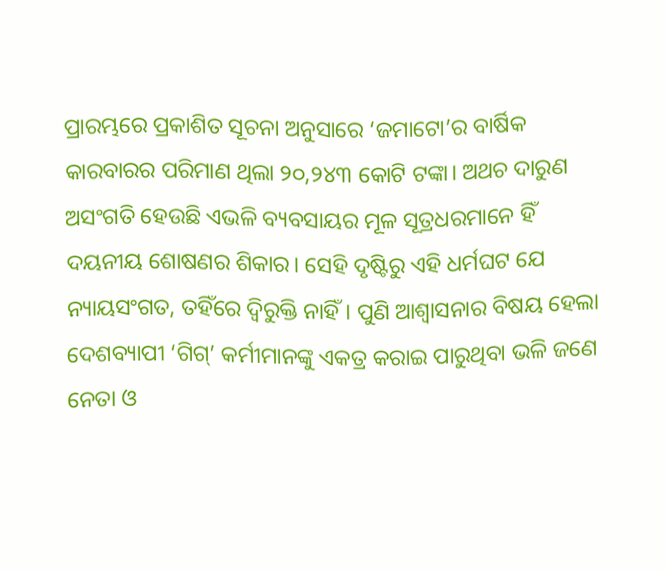ପ୍ରାରମ୍ଭରେ ପ୍ରକାଶିତ ସୂଚନା ଅନୁସାରେ ‘ଜମାଟୋ’ର ବାର୍ଷିକ କାରବାରର ପରିମାଣ ଥିଲା ୨୦,୨୪୩ କୋଟି ଟଙ୍କା। ଅଥଚ ଦାରୁଣ ଅସଂଗତି ହେଉଛି ଏଭଳି ବ୍ୟବସାୟର ମୂଳ ସୂତ୍ରଧରମାନେ ହିଁ ଦୟନୀୟ ଶୋଷଣର ଶିକାର। ସେହି ଦୃଷ୍ଟିରୁ ଏହି ଧର୍ମଘଟ ଯେ ନ୍ୟାୟସଂଗତ, ତହିଁରେ ଦ୍ବିରୁକ୍ତି ନାହିଁ। ପୁଣି ଆଶ୍ବାସନାର ବିଷୟ ହେଲା ଦେଶବ୍ୟାପୀ ‘ଗିଗ୍‌’ କର୍ମୀମାନଙ୍କୁ ଏକତ୍ର କରାଇ ପାରୁଥିବା ଭଳି ଜଣେ ନେତା ଓ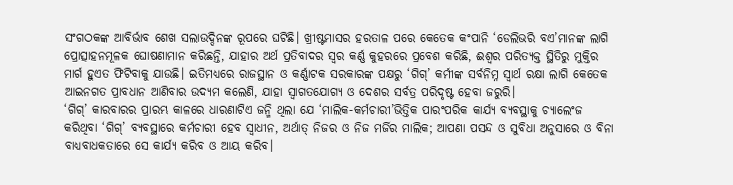ସଂଗଠକଙ୍କ ଆବିର୍ଭାବ ଶେଖ ସଲାଉଦ୍ଦିନଙ୍କ ରୂପରେ ଘଟିଛି। ଖ୍ରୀଷ୍ଟମାସର ହରତାଳ ପରେ କେତେକ କଂପାନି ‘ଡେଲିଭରି ବଏ’ମାନଙ୍କ ଲାଗି ପ୍ରୋତ୍ସାହନମୂଳକ ଘୋଷଣାମାନ କରିଛନ୍ତି, ଯାହାର ଅର୍ଥ ପ୍ରତିବାଦର ସ୍ବର କର୍ଣ୍ଣ କୁହରରେ ପ୍ରବେଶ କରିଛି, ଈଶ୍ବର ପରିତ୍ୟକ୍ତ ସ୍ଥିତିରୁ ମୁକ୍ତିର ମାର୍ଗ ହୁଏତ ଫିଟିବାକୁ ଯାଉଛି। ଇତିମଧ୍ୟରେ ରାଜସ୍ଥାନ ଓ କର୍ଣ୍ଣାଟକ ସରକାରଙ୍କ ପକ୍ଷରୁ ‘ଗିଗ୍’ କର୍ମୀଙ୍କ ସର୍ବନିମ୍ନ ସ୍ବାର୍ଥ ରକ୍ଷା ଲାଗି କେତେକ ଆଇନଗତ ପ୍ରାବଧାନ ଆଣିବାର ଉଦ୍ୟମ କଲେଣି, ଯାହା ସ୍ବାଗତଯୋଗ୍ୟ ଓ ଦେଶର ସର୍ବତ୍ର ପରିଦୃଷ୍ଟ ହେବା ଜରୁରି।
‘ଗିଗ୍’ କାରବାରର ପ୍ରାରମ୍ଭ କାଳରେ ଧାରଣାଟିଏ ଜନ୍ମି ଥିଲା ଯେ ‘ମାଲିକ-କର୍ମଚାରୀ’ଭିତ୍ତିକ ପାରଂପରିକ କାର୍ଯ୍ୟ ବ୍ୟବସ୍ଥାକୁ ଚ୍ୟାଲେଂଜ କରିଥିବା ‘ଗିଗ୍‌’ ବ୍ୟବସ୍ଥାରେ କର୍ମଚାରୀ ହେବ ସ୍ବାଧୀନ, ଅର୍ଥାତ୍‌ ନିଜର ଓ ନିଜ ମର୍ଜିର ମାଲିକ; ଆପଣା ପସନ୍ଦ ଓ ସୁବିଧା ଅନୁସାରେ ଓ ବିନା ବାଧ୍ୟବାଧକତାରେ ସେ କାର୍ଯ୍ୟ କରିବ ଓ ଆୟ କରିବ।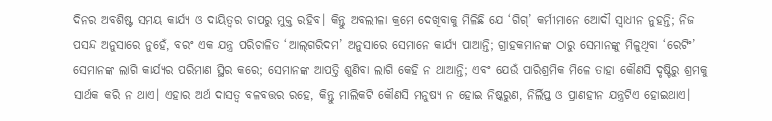ଦିନର ଅବଶିଷ୍ଟ ସମୟ କାର୍ଯ୍ୟ ଓ ଦାୟିତ୍ବର ଚାପରୁ ମୁକ୍ତ ରହିବ। କିନ୍ତୁ ଅବଲୀଳା କ୍ରମେ ଦେଖିବାକୁ ମିଳିଛି ଯେ ‘ଗିଗ୍’ କର୍ମୀମାନେ ଆ‌େଦୗ ସ୍ବାଧୀନ ନୁହନ୍ତି; ନିଜ ପସନ୍ଦ ଅନୁସାରେ ନୁହେଁ, ବରଂ ଏକ ଯନ୍ତ୍ର ପରିଚାଳିତ ‘ଆଲ୍‌ଗରିଦମ’ ଅନୁସାରେ ସେମାନେ କାର୍ଯ୍ୟ ପାଆନ୍ତି; ଗ୍ରାହକମାନଙ୍କ ଠାରୁ ସେମାନଙ୍କୁ ମିଳୁଥିବା ‘ରେଟିଂ’ ସେମାନଙ୍କ ଲାଗି କାର୍ଯ୍ୟର ପରିମାଣ ସ୍ଥିର କରେ; ସେମାନଙ୍କ ଆପତ୍ତି ଶୁଣିବା ଲାଗି କେହି ନ ଥାଆନ୍ତି; ଏବଂ ଯେଉଁ ପାରିଶ୍ରମିକ ମିଳେ ତାହା କୌଣସି ଦୃଷ୍ଟିରୁ ଶ୍ରମକୁ ସାର୍ଥକ କରି ନ ଥାଏ। ଏହାର ଅର୍ଥ ଦାସତ୍ବ ବଳବତ୍ତର ରହେ, କିନ୍ତୁ ମାଲିକଟି କୌଣସି ମନୁଷ୍ୟ ନ ହୋଇ ନିଷ୍କରୁଣ, ନିର୍ଲିପ୍ତ ଓ ପ୍ରାଣହୀନ ଯନ୍ତ୍ରଟିଏ ହୋଇଥାଏ।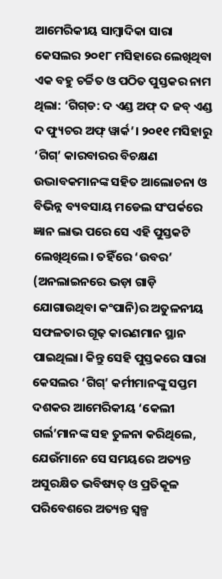ଆମେରିକୀୟ ସାମ୍ବାଦିକା ସାରା କେସଲର ୨୦୧୮ ମସିହାରେ ଲେଖିଥିବା ଏକ ବହୁ ଚର୍ଚ୍ଚିତ ଓ ପଠିତ ପୁସ୍ତକର ନାମ ଥିଲା: ‘ଗିଗ୍‌ଡ: ଦ ଏଣ୍ଡ ଅଫ୍ ଦ ଜବ୍‌ ଏଣ୍ଡ ଦ ଫ୍ୟୁଚର ଅଫ୍ ୱାର୍କ’। ୨୦୧୧ ମସିହାରୁ ‘ଗିଗ୍‌’ କାରବାରର ବିଚକ୍ଷଣ ଉଦ୍ଭାବକମାନଙ୍କ ସହିତ ଆଲୋଚନା ଓ ବିଭିନ୍ନ ବ୍ୟବସାୟ ମଡେଲ ସଂପର୍କରେ ଜ୍ଞାନ ଲାଭ ପରେ ସେ ଏହି ପୁସ୍ତକଟି ଲେଖିଥିଲେ। ତହିଁରେ ‘ଉବର’ (ଅନଲାଇନରେ ଭଡ଼ା ଗାଡ଼ି ଯୋଗାଉଥିବା କଂପାନି)ର ଅତୁଳନୀୟ ସଫଳତାର ଗୂଢ଼ କାରଣମାନ ସ୍ଥାନ ପାଇଥିଲା। କିନ୍ତୁ ସେହି ପୁସ୍ତକରେ ସାରା କେସଲର ‘ଗିଗ୍’ କର୍ମୀମାନଙ୍କୁ ସପ୍ତମ ଦଶକର ଆମେରିକୀୟ ‘କେଲୀ ଗର୍ଲ’ମାନଙ୍କ ସହ ତୁଳନା କରିଥିଲେ, ଯେଉଁମାନେ ସେ ସମୟରେ ଅତ୍ୟନ୍ତ ଅସୁରକ୍ଷିତ ଭବିଷ୍ୟତ୍‌ ଓ ପ୍ରତିକୂଳ ପରିବେଶରେ ଅତ୍ୟନ୍ତ ସ୍ବଳ୍ପ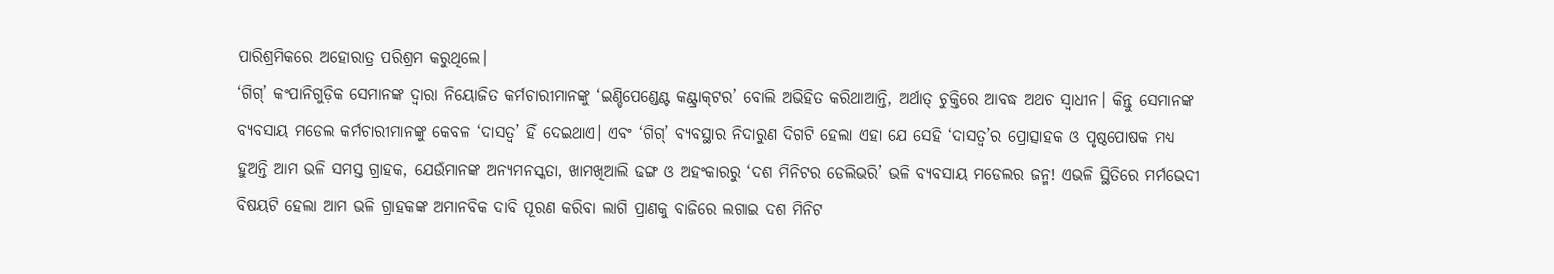ପାରିଶ୍ରମିକରେ ଅହୋରାତ୍ର ପରିଶ୍ରମ କରୁଥିଲେ।
‘ଗିଗ୍‌’ କଂପାନିଗୁଡ଼ିକ ସେମାନଙ୍କ ଦ୍ବାରା ନିୟୋଜିତ କର୍ମଚାରୀମାନଙ୍କୁ ‘ଇଣ୍ଡିପେଣ୍ଡେଣ୍ଟ କଣ୍ଟ୍ରାକ୍‌ଟର’ ବୋଲି ଅଭିହିତ କରିଥାଆନ୍ତି, ଅର୍ଥାତ୍‌ ଚୁକ୍ତିରେ ଆବଦ୍ଧ ଅଥଚ ସ୍ବାଧୀନ। କିନ୍ତୁ ସେମାନଙ୍କ ବ୍ୟବସାୟ ମଡେଲ କର୍ମଚାରୀମାନଙ୍କୁ କେବଳ ‘ଦାସତ୍ବ’ ହିଁ ଦେଇଥାଏ। ଏବଂ ‘ଗିଗ୍‌’ ବ୍ୟବସ୍ଥାର ନିଦାରୁଣ ଦିଗଟି ହେଲା ଏହା ଯେ ସେହି ‘ଦାସତ୍ବ’ର ପ୍ରୋତ୍ସାହକ ଓ ପୃଷ୍ଠପୋଷକ ମଧ୍ୟ ହୁଅନ୍ତି ଆମ ଭଳି ସମସ୍ତ ଗ୍ରାହକ, ଯେଉଁମାନଙ୍କ ଅନ୍ୟମନସ୍କତା, ଖାମଖିଆଲି ଢଙ୍ଗ ଓ ଅହଂକାରରୁ ‘ଦଶ ମିନିଟର ଡେଲିଭରି’ ଭଳି ବ୍ୟବସାୟ ମଡେଲର ଜନ୍ମ! ଏଭଳି ସ୍ଥିତିରେ ମର୍ମଭେଦୀ ବିଷୟଟି ହେଲା ଆମ ଭଳି ଗ୍ରାହକଙ୍କ ଅମାନବିକ ଦାବି ପୂରଣ କରିବା ଲାଗି ପ୍ରାଣକୁ ବାଜିରେ ଲଗାଇ ଦଶ ମିନିଟ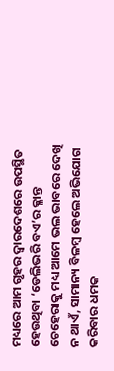ମଧ୍ୟରେ ଆମ ଗୃହର ଦ୍ବାରଦେଶରେ ଉପସ୍ଥିତ ହେଉଥିବା ‘ଡେଲିଭରି ବଏ’ର କ୍ଳାନ୍ତ ଚେହେରାକୁ ମଧ୍ୟ ଆମେ ଭଲ ଭାବରେ ଦେଖି ନ ଥାଏଁ, ସାମାନ୍ୟ ବିଳମ୍ବ ହେଲେ ଅଭିଯୋଗ କରିବାର ଧମକ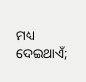ମଧ୍ୟ ଦେଇଥାଏଁ;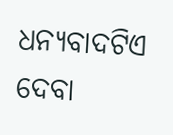ଧନ୍ୟବାଦଟିଏ ଦେବା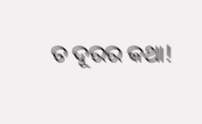ତ ଦୂରର କଥା!